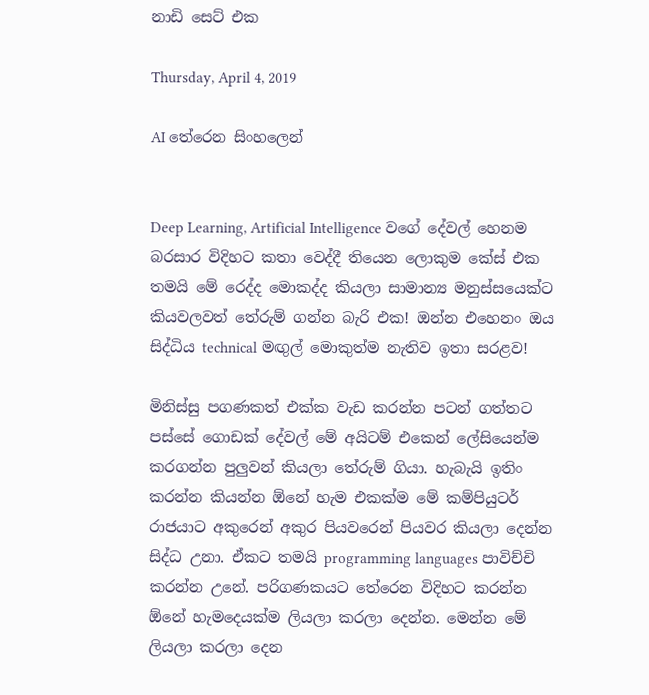නාඩි සෙට් එක

Thursday, April 4, 2019

AI තේරෙන සිංහලෙන්


Deep Learning, Artificial Intelligence වගේ දේවල් හෙනම බරසාර විදිහට කතා වෙද්දී තියෙන ලොකුම කේස් එක තමයි මේ රෙද්ද මොකද්ද කියලා සාමාන්‍ය මනුස්සයෙක්ට කියවලවත් තේරුම් ගන්න බැරි එක! ඔන්න එහෙනං ඔය සිද්ධිය technical මඟුල් මොකුත්ම නැතිව ඉතා සරළව!

මිනිස්සු පගණකත් එක්ක වැඩ කරන්න පටන් ගත්තට පස්සේ ගොඩක් දේවල් මේ අයිටම් එකෙන් ලේසියෙන්ම කරගන්න පුලුවන් කියලා තේරුම් ගියා. හැබැයි ඉතිං කරන්න කියන්න ඕනේ හැම එකක්ම මේ කම්පියුටර් රාජයාට අකුරෙන් අකුර පියවරෙන් පියවර කියලා දෙන්න සිද්ධ උනා. ඒකට තමයි programming languages පාවිච්චි කරන්න උනේ. පරිගණකයට තේරෙන විදිහට කරන්න ඕනේ හැමදෙයක්ම ලියලා කරලා දෙන්න. මෙන්න මේ ලියලා කරලා දෙන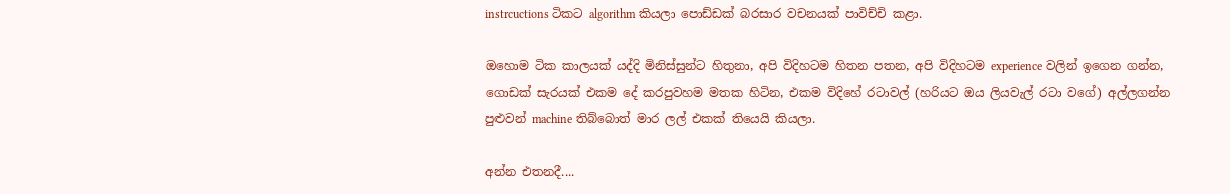instrcuctions ටිකට algorithm කියලා පොඩ්ඩක් බරසාර වචනයක් පාවිච්චි කළා.

ඔහොම ටික කාලයක් යද්දි මිනිස්සුන්ට හිතුනා, අපි විදිහටම හිතන පතන, අපි විදිහටම experience වලින් ඉගෙන ගන්න, ගොඩක් සැරයක් එකම දේ කරපුවහම මතක හිටින, එකම විදිහේ රටාවල් (හරියට ඔය ලියවැල් රටා වගේ) අල්ලගන්න පුළුවන් machine තිබ්බොත් මාර ලල් එකක් තියෙයි කියලා.

අන්න එතනදී....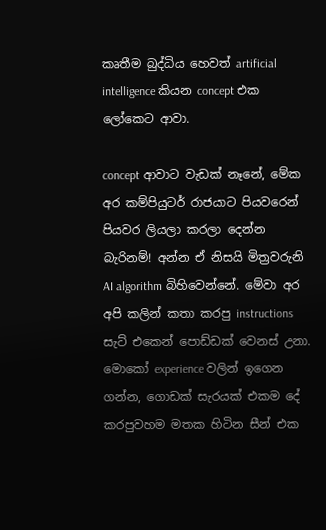කෘතීම බුද්ධිය හෙවත් artificial intelligence කියන concept එක ලෝකෙට ආවා.

concept ආවාට වැඩක් නෑනේ, මේක අර කම්පියුටර් රාජයාට පියවරෙන් පියවර ලියලා කරලා දෙන්න බැරිනම්! අන්න ඒ නිසයි මිත්‍රවරුනි AI algorithm බිහිවෙන්නේ. මේවා අර අපි කලින් කතා කරපු instructions සැට් එකෙන් පොඩ්ඩක් වෙනස් උනා. මොකෝ experience වලින් ඉගෙන ගන්න, ගොඩක් සැරයක් එකම දේ කරපුවහම මතක හිටින සීන් එක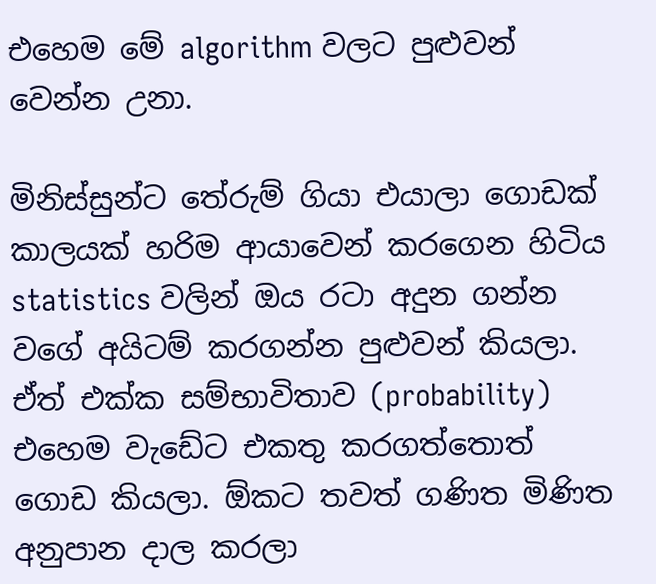එහෙම මේ algorithm වලට පුළුවන් වෙන්න උනා.

මිනිස්සුන්ට තේරුම් ගියා එයාලා ගොඩක් කාලයක් හරිම ආයාවෙන් කරගෙන හිටිය statistics වලින් ඔය රටා අදුන ගන්න වගේ අයිටම් කරගන්න පුළුවන් කියලා. ඒත් එක්ක සම්භාවිතාව (probability) එහෙම වැඩේට එකතු කරගත්තොත් ගොඩ කියලා. ඕකට තවත් ගණිත මිණිත අනුපාන දාල කරලා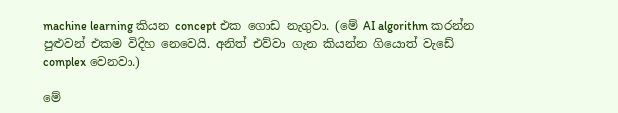machine learning කියන concept එක ගොඩ නැගුවා. (මේ AI algorithm කරන්න පුළුවන් එකම විදිහ නෙවෙයි. අනිත් එව්වා ගැන කියන්න ගියොත් වැඩේ complex වෙනවා.)

මේ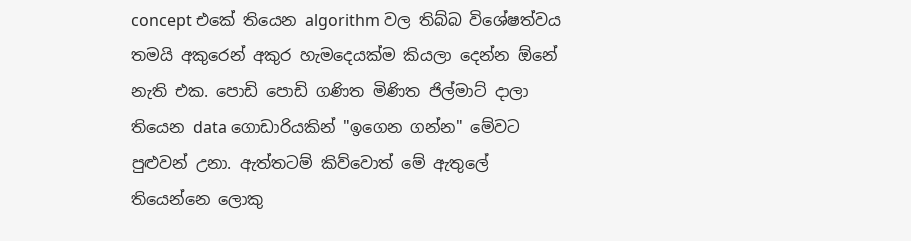concept එකේ තියෙන algorithm වල තිබ්බ විශේෂත්වය තමයි අකුරෙන් අකුර හැමදෙයක්ම කියලා දෙන්න ඕනේ නැති එක. පොඩි පොඩි ගණිත මිණිත ජිල්මාට් දාලා තියෙන data ගොඩාරියකින් "ඉගෙන ගන්න" මේවට පුළුවන් උනා. ඇත්තටම් කිව්වොත් මේ ඇතුලේ තියෙන්නෙ ලොකු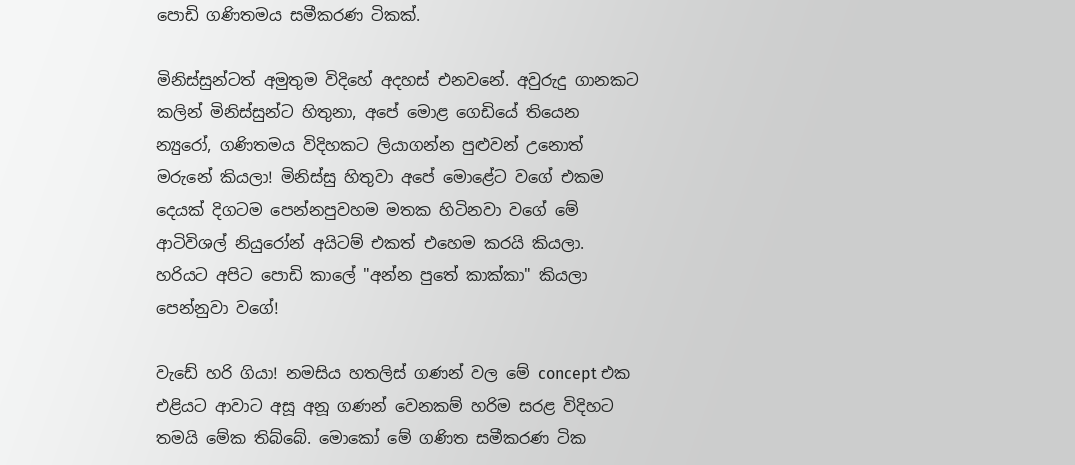පොඩි ගණිතමය සමීකරණ ටිකක්.

මිනිස්සුන්ටත් අමුතුම විදිහේ අදහස් එනවනේ. අවුරුදු ගානකට කලින් මිනිස්සුන්ට හිතුනා, අපේ මොළ ගෙඩියේ තියෙන න්‍යුරෝ, ගණිතමය විදිහකට ලියාගන්න පුළුවන් උනොත් මරුනේ කියලා! මිනිස්සු හිතුවා අපේ මොළේට වගේ එකම දෙයක් දිගටම පෙන්නපුවහම මතක හිටිනවා වගේ මේ ආටිවිශල් නියුරෝන් අයිටම් එකත් එහෙම කරයි කියලා. හරියට අපිට පොඩි කාලේ "අන්න පුතේ කාක්කා" කියලා පෙන්නුවා වගේ!

වැඩේ හරි ගියා! නමසිය හතලිස් ගණන් වල මේ concept එක එළියට ආවාට අසූ අනූ ගණන් වෙනකම් හරිම සරළ විදිහට තමයි මේක තිබ්බේ. මොකෝ මේ ගණිත සමීකරණ ටික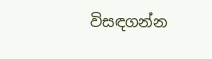විසඳගන්න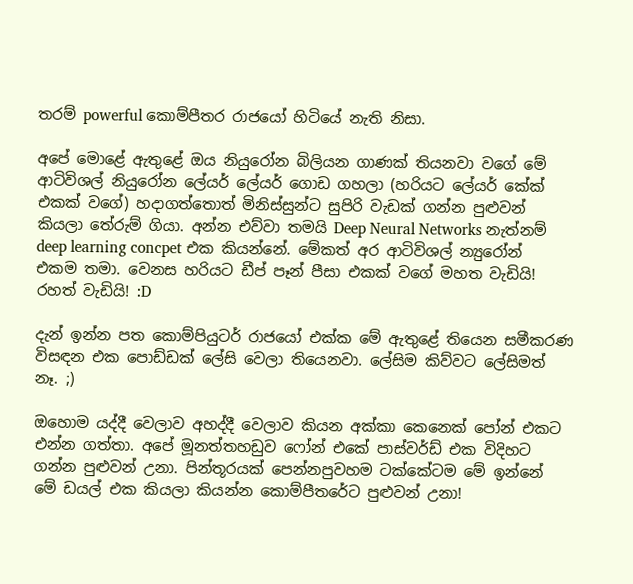තරම් powerful කොම්පීතර රාජයෝ හිටියේ නැති නිසා.

අපේ මොළේ ඇතුළේ ඔය නියුරෝන බිලියන ගාණක් තියනවා වගේ මේ ආටිවිශල් නියුරෝන ලේයර් ලේයර් ගොඩ ගහලා (හරියට ලේයර් කේක් එකක් වගේ) හදාගත්තොත් මිනිස්සුන්ට සුපිරි වැඩක් ගන්න පුළුවන් කියලා තේරුම් ගියා. අන්න එව්වා තමයි Deep Neural Networks නැත්නම් deep learning concpet එක කියන්නේ. මේකත් අර ආටිවිශල් න්‍යුරෝන් එකම තමා. වෙනස හරියට ඩීප් පෑන් පීසා එකක් වගේ මහත වැඩියි! රහත් වැඩියි! :D

දැන් ඉන්න පත කොම්පියුටර් රාජයෝ එක්ක මේ ඇතුළේ තියෙන සමීකරණ විසඳන එක පොඩ්ඩක් ලේසි වෙලා තියෙනවා. ලේසිම කිව්වට ලේසිමත් නෑ. ;)

ඔහොම යද්දී වෙලාව අහද්දී වෙලාව කියන අක්කා කෙනෙක් පෝන් එකට එන්න ගත්තා. අපේ මූනත්තහඩුව ෆෝන් එකේ පාස්වර්ඩ් එක විදිහට ගන්න පුළුවන් උනා. පින්තූරයක් පෙන්නපුවහම ටක්කේටම මේ ඉන්නේ මේ ඩයල් එක කියලා කියන්න කොම්පීතරේට පුළුවන් උනා!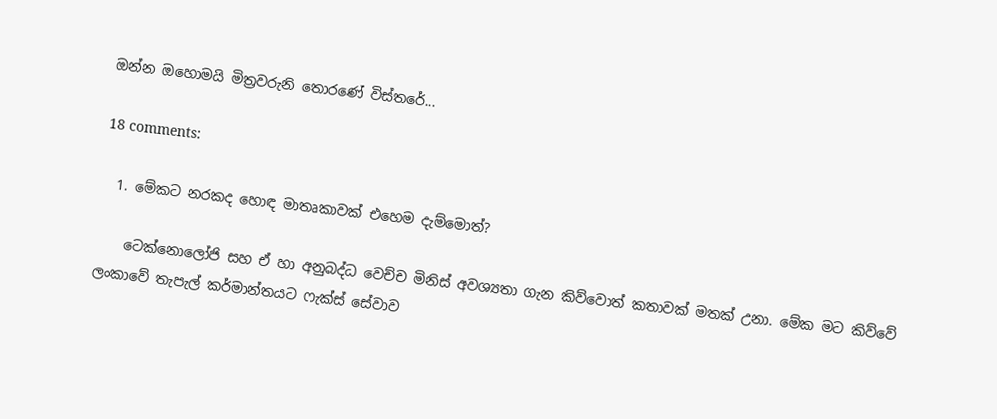ඔන්න ඔහොමයි මිත්‍රවරුනි තොරණේ විස්තරේ...

18 comments:

  1. මේකට නරකද හොඳ මාතෘකාවක් එහෙම දැම්මොත්?

    ටෙක්නොලෝජි සහ ඒ හා අනුබද්ධ වෙච්ච මිනිස් අවශ්‍යතා ගැන කිව්වොත් කතාවක් මතක් උනා. මේක මට කිව්වේ ලංකාවේ තැපැල් කර්මාන්තයට ෆැක්ස් සේවාව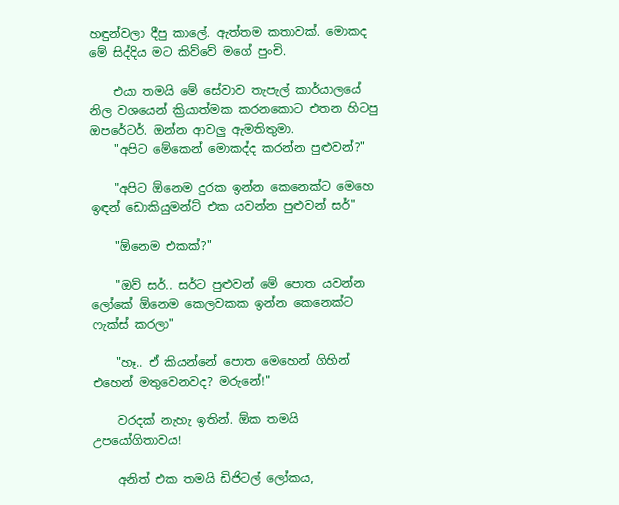හඳුන්වලා දීපු කාලේ. ඇත්තම කතාවක්. මොකද මේ සිද්දිය මට කිව්වේ මගේ පුංචි.

    එයා තමයි මේ සේවාව තැපැල් කාර්යාලයේ නිල වශයෙන් ක්‍රියාත්මක කරනකොට එතන හිටපු ඔපරේටර්. ඔන්න ආවලු ඇමතිතුමා.
    "අපිට මේකෙන් මොකද්ද කරන්න පුළුවන්?"

    "අපිට ඕනෙම දුරක ඉන්න කෙනෙක්ට මෙහෙ ඉඳන් ඩොකියුමන්ට් එක යවන්න පුළුවන් සර්"

    "ඕනෙම එකක්?"

    "ඔව් සර්.. සර්ට පුළුවන් මේ පොත යවන්න ලෝකේ ඕනෙම කෙලවකක ඉන්න කෙනෙක්ට ෆැක්ස් කරලා"

    "හෑ.. ඒ කියන්නේ පොත මෙහෙන් ගිහින් එහෙන් මතුවෙනවද? මරුනේ!"

    වරදක් නැහැ ඉතින්. ඕක තමයි උපයෝගිතාවය!

    අනිත් එක තමයි ඩිජිටල් ලෝකය,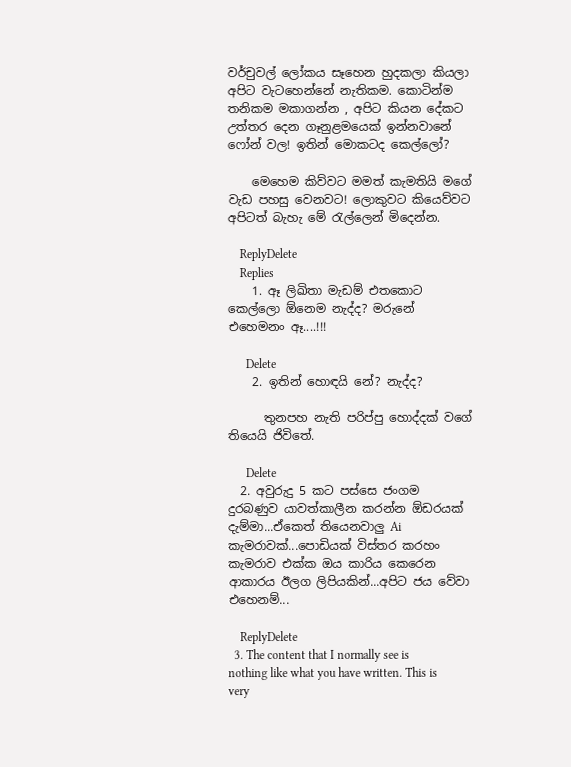වර්චුවල් ලෝකය සෑහෙන හුදකලා කියලා අපිට වැටහෙන්නේ නැතිකම. කොටින්ම තනිකම මකාගන්න , අපිට කියන දේකට උත්තර දෙන ගෑනුළමයෙක් ඉන්නවානේ ෆෝන් වල! ඉතින් මොකටද කෙල්ලෝ?

    මෙහෙම කිව්වට මමත් කැමතියි මගේ වැඩ පහසු වෙනවට! ලොකුවට කියෙව්වට අපිටත් බැහැ මේ රැල්ලෙන් මිදෙන්න.

    ReplyDelete
    Replies
    1. ඈ ලිඛිතා මැඩම් එතකොට කෙල්ලො ඕනෙම නැද්ද? මරුනේ එහෙමනං ඈ....!!!

      Delete
    2. ඉතින් හොඳයි නේ? නැද්ද?

      තුනපහ නැති පරිප්පු හොද්දක් වගේ තියෙයි ජිවිතේ.

      Delete
  2. අවුරුදු 5 කට පස්සෙ ජංගම දුරබණුව යාවත්කාලීන කරන්න ඕඩරයක් දැම්මා...ඒකෙත් තියෙනවාලු Ai කැමරාවක්...පොඩියක් විස්තර කරහං කැමරාව එක්ක ඔය කාරිය කෙරෙන ආකාරය ඊලග ලිපියකින්...අපිට ජය වේවා එහෙනම්...

    ReplyDelete
  3. The content that I normally see is nothing like what you have written. This is very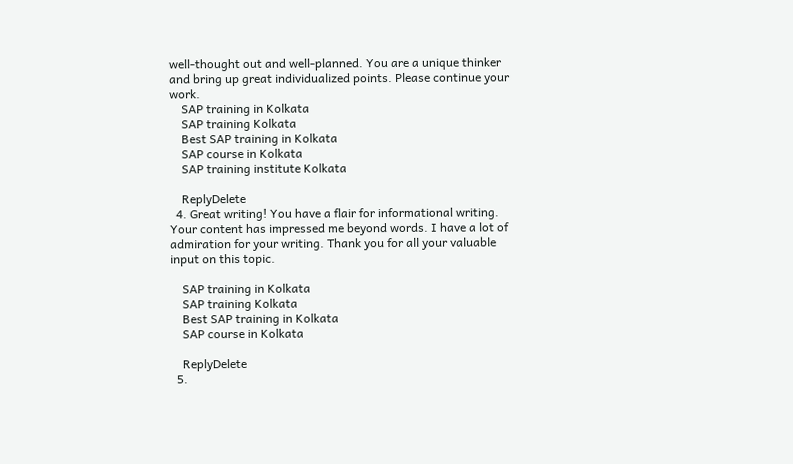well-thought out and well-planned. You are a unique thinker and bring up great individualized points. Please continue your work.
    SAP training in Kolkata
    SAP training Kolkata
    Best SAP training in Kolkata
    SAP course in Kolkata
    SAP training institute Kolkata

    ReplyDelete
  4. Great writing! You have a flair for informational writing. Your content has impressed me beyond words. I have a lot of admiration for your writing. Thank you for all your valuable input on this topic.

    SAP training in Kolkata
    SAP training Kolkata
    Best SAP training in Kolkata
    SAP course in Kolkata

    ReplyDelete
  5.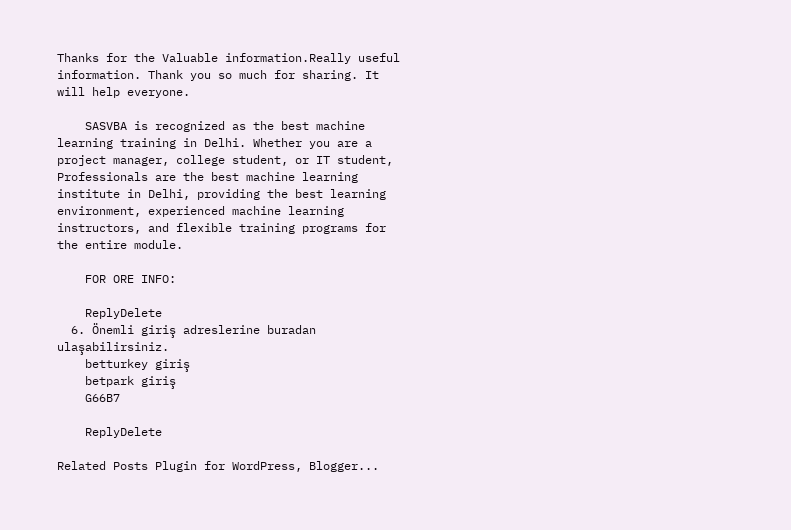Thanks for the Valuable information.Really useful information. Thank you so much for sharing. It will help everyone.

    SASVBA is recognized as the best machine learning training in Delhi. Whether you are a project manager, college student, or IT student, Professionals are the best machine learning institute in Delhi, providing the best learning environment, experienced machine learning instructors, and flexible training programs for the entire module.

    FOR ORE INFO:

    ReplyDelete
  6. Önemli giriş adreslerine buradan ulaşabilirsiniz.
    betturkey giriş
    betpark giriş
    G66B7

    ReplyDelete

Related Posts Plugin for WordPress, Blogger...